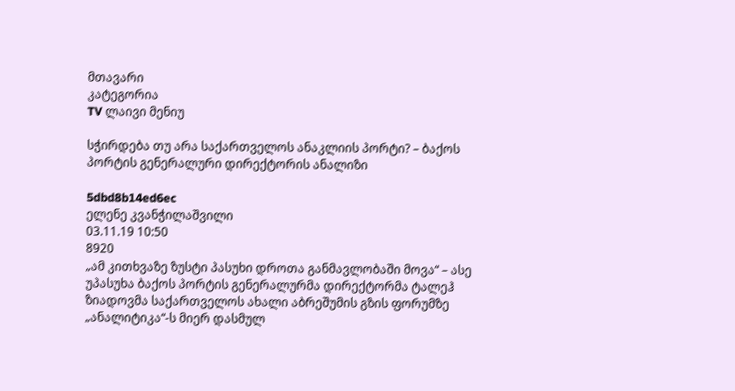მთავარი
კატეგორია
TV ლაივი მენიუ

სჭირდება თუ არა საქართველოს ანაკლიის პორტი? – ბაქოს პორტის გენერალური დირექტორის ანალიზი

5dbd8b14ed6ec
ელენე კვანჭილაშვილი
03.11.19 10:50
8920
„ამ კითხვაზე ზუსტი პასუხი დროთა განმავლობაში მოვა“ – ასე უპასუხა ბაქოს პორტის გენერალურმა დირექტორმა ტალეჰ ზიადოვმა საქართველოს ახალი აბრეშუმის გზის ფორუმზე „ანალიტიკა“-ს მიერ დასმულ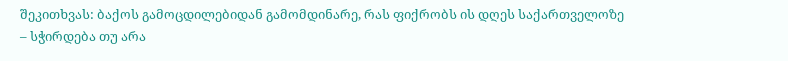შეკითხვას: ბაქოს გამოცდილებიდან გამომდინარე, რას ფიქრობს ის დღეს საქართველოზე – სჭირდება თუ არა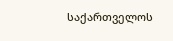საქართველოს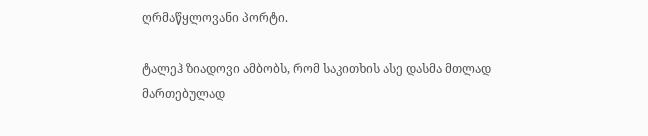ღრმაწყლოვანი პორტი.

ტალეჰ ზიადოვი ამბობს, რომ საკითხის ასე დასმა მთლად მართებულად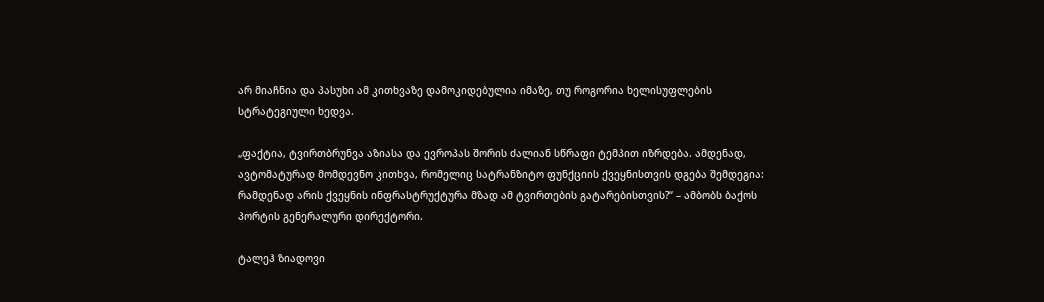არ მიაჩნია და პასუხი ამ კითხვაზე დამოკიდებულია იმაზე, თუ როგორია ხელისუფლების სტრატეგიული ხედვა.

„ფაქტია, ტვირთბრუნვა აზიასა და ევროპას შორის ძალიან სწრაფი ტემპით იზრდება. ამდენად, ავტომატურად მომდევნო კითხვა, რომელიც სატრანზიტო ფუნქციის ქვეყნისთვის დგება შემდეგია: რამდენად არის ქვეყნის ინფრასტრუქტურა მზად ამ ტვირთების გატარებისთვის?“ – ამბობს ბაქოს პორტის გენერალური დირექტორი.

ტალეჰ ზიადოვი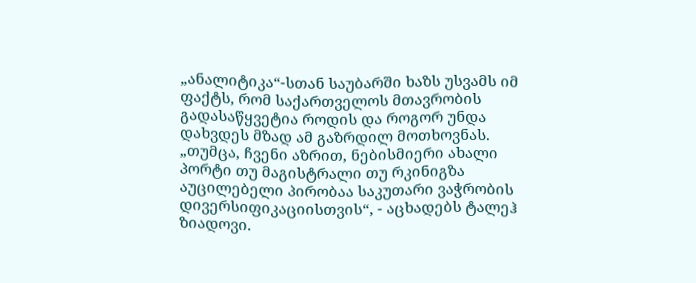„ანალიტიკა“-სთან საუბარში ხაზს უსვამს იმ ფაქტს, რომ საქართველოს მთავრობის გადასაწყვეტია როდის და როგორ უნდა დახვდეს მზად ამ გაზრდილ მოთხოვნას. „თუმცა, ჩვენი აზრით, ნებისმიერი ახალი პორტი თუ მაგისტრალი თუ რკინიგზა აუცილებელი პირობაა საკუთარი ვაჭრობის დივერსიფიკაციისთვის“, - აცხადებს ტალეჰ ზიადოვი.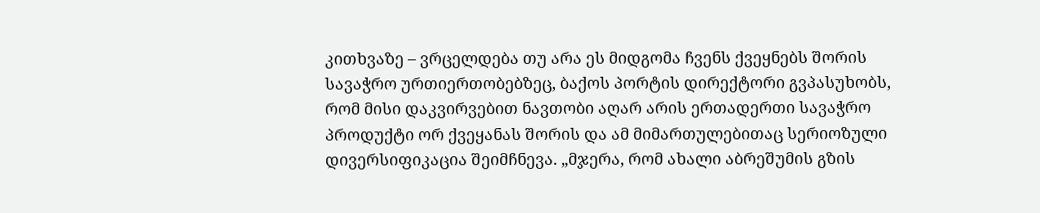კითხვაზე – ვრცელდება თუ არა ეს მიდგომა ჩვენს ქვეყნებს შორის სავაჭრო ურთიერთობებზეც, ბაქოს პორტის დირექტორი გვპასუხობს, რომ მისი დაკვირვებით ნავთობი აღარ არის ერთადერთი სავაჭრო პროდუქტი ორ ქვეყანას შორის და ამ მიმართულებითაც სერიოზული დივერსიფიკაცია შეიმჩნევა. „მჯერა, რომ ახალი აბრეშუმის გზის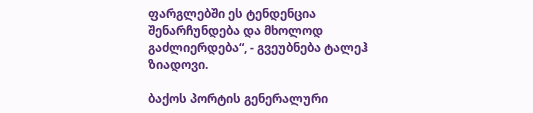ფარგლებში ეს ტენდენცია შენარჩუნდება და მხოლოდ გაძლიერდება“, - გვეუბნება ტალეჰ ზიადოვი.

ბაქოს პორტის გენერალური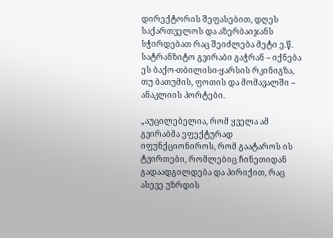დირექტორის შეფასებით, დღეს საქართველოს და აზერბაიჯანს სჭირდებათ რაც შეიძლება მეტი ე.წ. სატრანზიტო გვირაბი გაჭრან – იქნება ეს ბაქო-თბილისი-ყარსის რკინიგზა, თუ ბათუმის, ფოთის და მომავალში – ანაკლიის პორტები.

„აუცილებელია, რომ ყველა ამ გვირაბმა ეფექტურად იფუნქციონიროს, რომ გაატაროს ის ტვირთები, რომლებიც ჩინეთიდან გადაადგილდება და პირიქით, რაც ასევე უზრდის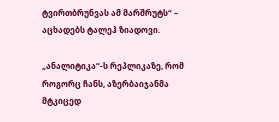ტვირთბრუნვას ამ მარშრუტს“ – აცხადებს ტალეჰ ზიადოვი.

„ანალიტიკა“-ს რეპლიკაზე, რომ როგორც ჩანს, აზერბაიჯანმა მტკიცედ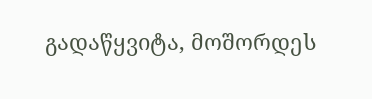გადაწყვიტა, მოშორდეს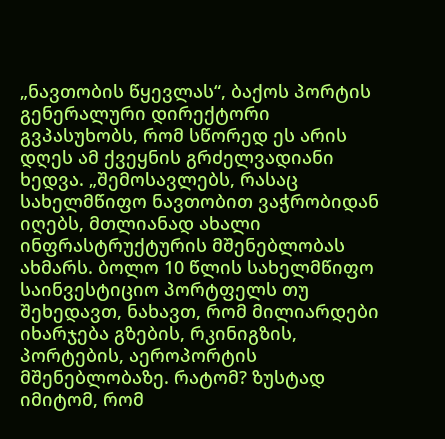„ნავთობის წყევლას“, ბაქოს პორტის გენერალური დირექტორი გვპასუხობს, რომ სწორედ ეს არის დღეს ამ ქვეყნის გრძელვადიანი ხედვა. „შემოსავლებს, რასაც სახელმწიფო ნავთობით ვაჭრობიდან იღებს, მთლიანად ახალი ინფრასტრუქტურის მშენებლობას ახმარს. ბოლო 10 წლის სახელმწიფო საინვესტიციო პორტფელს თუ შეხედავთ, ნახავთ, რომ მილიარდები იხარჯება გზების, რკინიგზის, პორტების, აეროპორტის მშენებლობაზე. რატომ? ზუსტად იმიტომ, რომ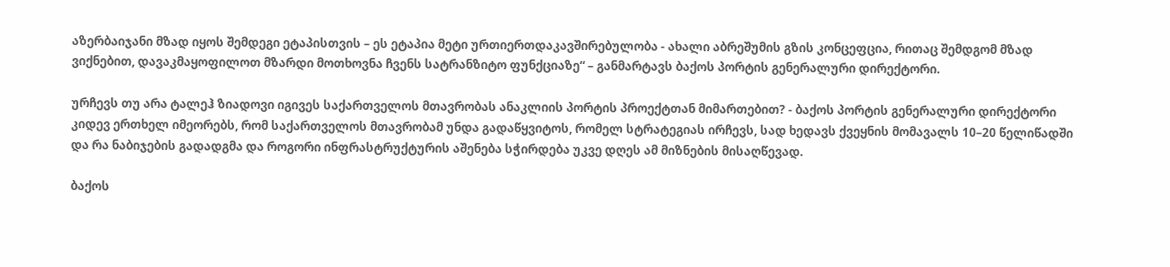აზერბაიჯანი მზად იყოს შემდეგი ეტაპისთვის – ეს ეტაპია მეტი ურთიერთდაკავშირებულობა - ახალი აბრეშუმის გზის კონცეფცია, რითაც შემდგომ მზად ვიქნებით, დავაკმაყოფილოთ მზარდი მოთხოვნა ჩვენს სატრანზიტო ფუნქციაზე“ – განმარტავს ბაქოს პორტის გენერალური დირექტორი.

ურჩევს თუ არა ტალეჰ ზიადოვი იგივეს საქართველოს მთავრობას ანაკლიის პორტის პროექტთან მიმართებით? - ბაქოს პორტის გენერალური დირექტორი კიდევ ერთხელ იმეორებს, რომ საქართველოს მთავრობამ უნდა გადაწყვიტოს, რომელ სტრატეგიას ირჩევს, სად ხედავს ქვეყნის მომავალს 10–20 წელიწადში და რა ნაბიჯების გადადგმა და როგორი ინფრასტრუქტურის აშენება სჭირდება უკვე დღეს ამ მიზნების მისაღწევად.

ბაქოს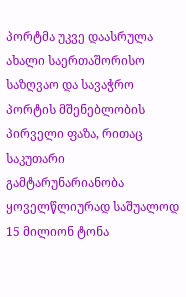პორტმა უკვე დაასრულა ახალი საერთაშორისო საზღვაო და სავაჭრო პორტის მშენებლობის პირველი ფაზა, რითაც საკუთარი გამტარუნარიანობა ყოველწლიურად საშუალოდ 15 მილიონ ტონა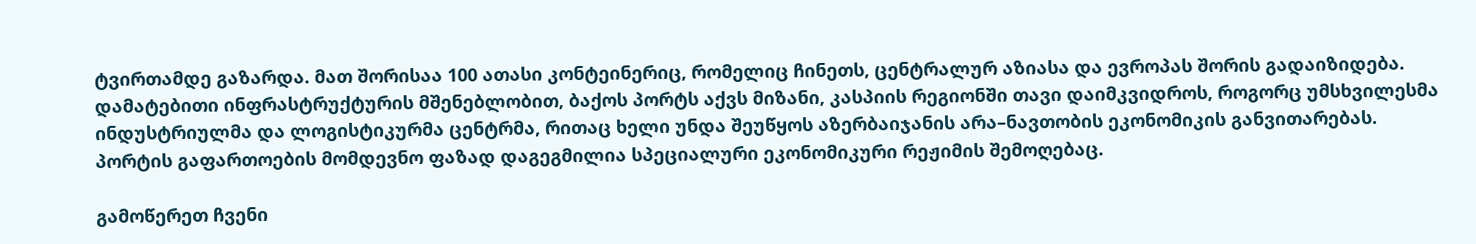ტვირთამდე გაზარდა. მათ შორისაა 100 ათასი კონტეინერიც, რომელიც ჩინეთს, ცენტრალურ აზიასა და ევროპას შორის გადაიზიდება. დამატებითი ინფრასტრუქტურის მშენებლობით, ბაქოს პორტს აქვს მიზანი, კასპიის რეგიონში თავი დაიმკვიდროს, როგორც უმსხვილესმა ინდუსტრიულმა და ლოგისტიკურმა ცენტრმა, რითაც ხელი უნდა შეუწყოს აზერბაიჯანის არა–ნავთობის ეკონომიკის განვითარებას. პორტის გაფართოების მომდევნო ფაზად დაგეგმილია სპეციალური ეკონომიკური რეჟიმის შემოღებაც.

გამოწერეთ ჩვენი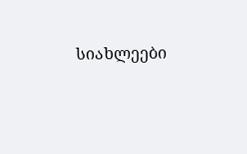სიახლეები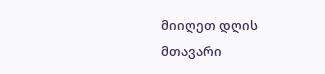მიიღეთ დღის მთავარი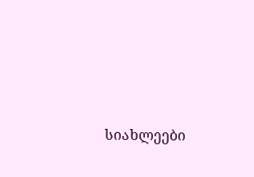სიახლეები